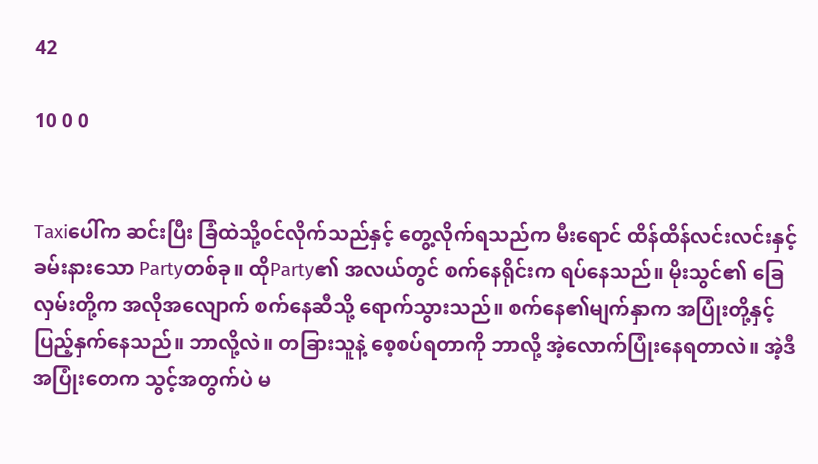42

10 0 0


Taxiပေါ်က ဆင်းပြီး ခြံထဲသို့၀င်လိုက်သည်နှင့် တွေ့လိုက်ရသည်က မီးရောင် ထိန်ထိန်လင်းလင်းနှင့် ခမ်းနားသော Partyတစ်ခု။ ထိုParty၏ အလယ်တွင် စက်နေရိုင်းက ရပ်နေသည်။ မိုးသွင်၏ ခြေလှမ်းတို့က အလိုအလျောက် စက်နေဆီသို့ ရောက်သွားသည်။ စက်နေ၏မျက်နှာက အပြုံးတို့နှင့် ပြည့်နှက်နေသည်။ ဘာလို့လဲ။ တခြားသူနဲ့ စေ့စပ်ရတာကို ဘာလို့ အဲ့လောက်ပြုံးနေရတာလဲ။ အဲ့ဒီအပြုံးတေက သွင့်အတွက်ပဲ မ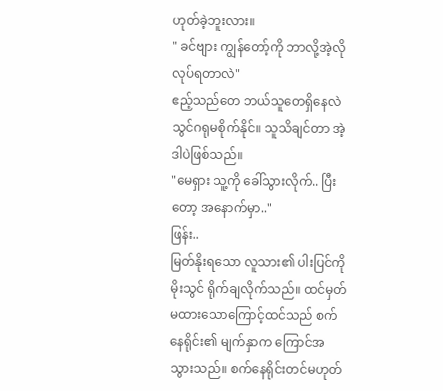ဟုတ်ခဲ့ဘူးလား။
" ခင်ဗျား ကျွန်တော့်ကို ဘာလို့အဲ့လိုလုပ်ရတာလဲ"
ဧည့်သည်တေ ဘယ်သူတေရှိနေလဲ သွင်ဂရုမစိုက်နိုင်။ သူသိချင်တာ အဲ့ဒါပဲဖြစ်သည်။
"မေရှား သူ့ကို ခေါ်သွားလိုက်.. ပြီးတော့ အနောက်မှာ.."
ဖြန်း..
မြတ်နိုးရသော လူသား၏ ပါးပြင်ကို မိုးသွင် ရိုက်ချလိုက်သည်။ ထင်မှတ်မထားသောကြောင့်ထင်သည် စက်နေရိုင်း၏ မျက်နှာက ကြောင်အ သွားသည်။ စက်နေရိုင်းတင်မဟုတ်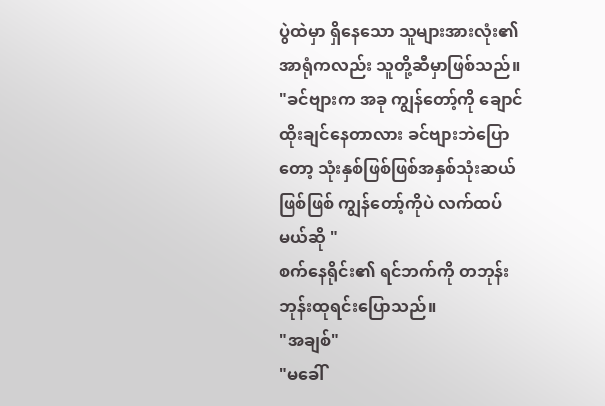ပွဲထဲမှာ ရှိနေသော သူများအားလုံး၏အာရုံကလည်း သူတို့ဆီမှာဖြစ်သည်။
"ခင်ဗျားက အခု ကျွန်တော့်ကို ချောင်ထိုးချင်နေတာလား ခင်ဗျားဘဲပြောတော့ သုံးနှစ်ဖြစ်ဖြစ်အနှစ်သုံးဆယ်ဖြစ်ဖြစ် ကျွန်တော့်ကိုပဲ လက်ထပ်မယ်ဆို "
စက်နေရိုင်း၏ ရင်ဘက်ကို တဘုန်းဘုန်းထုရင်းပြောသည်။
"အချစ်"
"မခေါ်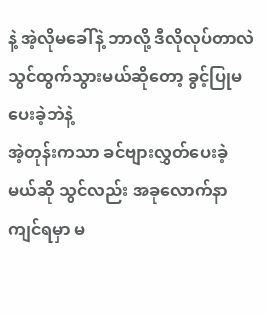နဲ့ အဲ့လိုမခေါ်နဲ့ ဘာလို့ ဒီလိုလုပ်တာလဲ
သွင်ထွက်သွားမယ်ဆိုတော့ ခွင့်ပြုမပေးခဲ့ဘဲနဲ့
အဲ့တုန်းကသာ ခင်‌ဗျားလွှတ်ပေးခဲ့မယ်ဆို သွင်လည်း အခုလောက်နာကျင်ရမှာ မ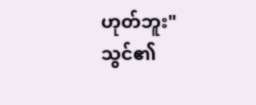ဟုတ်ဘူး"
သွင်၏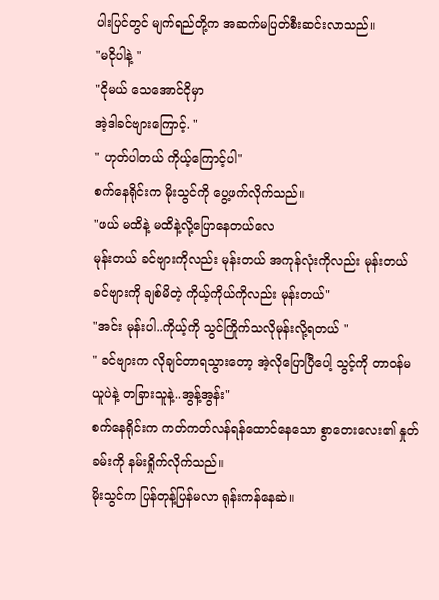ပါးပြင်တွင် မျက်ရည်တို့က အဆက်မပြတ်စီးဆင်းလာသည်။
"မငိုပါနဲ့ "
"ငိုမယ် သေအောင်ငိုမှာ
အဲ့ဒါခင်ဗျားကြောင့်. "
" ဟုတ်ပါတယ် ကိုယ့်ကြောင့်ပါ"
စက်နေရိုင်းက မိုးသွင်ကို ပွေ့ဖက်လိုက်သည်။
"ဖယ် မထိနဲ့ မထိနဲ့လို့ပြောနေတယ်လေ
မုန်းတယ် ခင်ဗျားကိုလည်း မုန်းတယ် အကုန်လုံးကိုလည်း မုန်းတယ် ခင်ဗျားကို ချစ်မိတဲ့ ကိုယ့်ကိုယ်ကိုလည်း မုန်းတယ်"
"အင်း မုန်းပါ..ကိုယ့်ကို သွင်ကြိုက်သလိုမုန်းလို့ရတယ် "
" ခင်ဗျားက လိုချင်တာရသွားတော့ အဲ့လိုပြောပြီပေါ့ သွင့်ကို တာ၀န်မယူပဲနဲ့ တခြားသူနဲ့..အွန့်အွန်း"
စက်နေရိုင်းက ကတ်ကတ်လန်ရန်ထောင်နေသော စွာတေးလေး၏ နှုတ်ခမ်းကို နမ်းရှိုက်လိုက်သည်။
မိုးသွင်က ပြန်တုန့်ပြန်မလာ ရုန်းကန်နေဆဲ။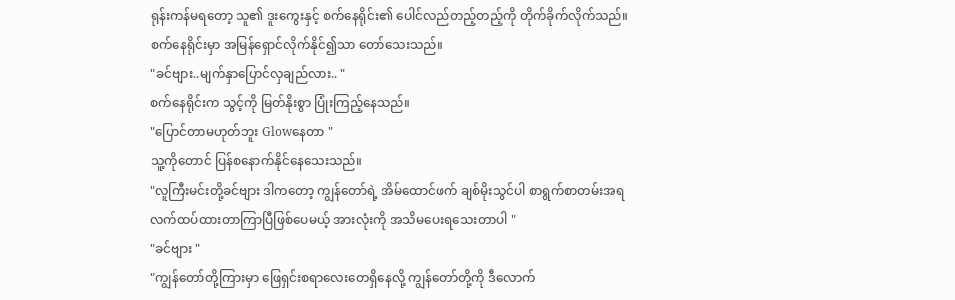ရုန်းကန်မရတော့ သူ၏ ဒူးကွေးနှင့် စက်နေရိုင်း၏ ပေါင်လည်တည့်တည့်ကို တိုက်ခိုက်လိုက်သည်။
စက်နေရိုင်းမှာ အမြန်ရှောင်လိုက်နိုင်၍သာ တော်သေးသည်။
"ခင်ဗျား..မျက်နှာပြောင်လှချည်လား.. "
စက်နေရိုင်းက သွင့်ကို မြတ်နိုးစွာ ပြုံးကြည့်နေသည်။
"ပြောင်တာမဟုတ်ဘူး Glowနေတာ "
သူ့ကိုတောင် ပြန်စနောက်နိုင်နေသေးသည်။
"လူကြီးမင်းတို့ခင်ဗျား ဒါကတော့ ကျွန်တော်ရဲ့ အိမ်ထောင်ဖက် ချစ်မိုးသွင်ပါ စာရွက်စာတမ်းအရ လက်ထပ်ထားတာကြာပြီဖြစ်ပေမယ့် အားလုံးကို အသိမပေးရသေးတာပါ "
"ခင်ဗျား "
"ကျွန်တော်တို့ကြားမှာ ဖြေရှင်းစရာလေးတေရှိနေလို့ ကျွန်တော်တို့ကို ဒီလောက်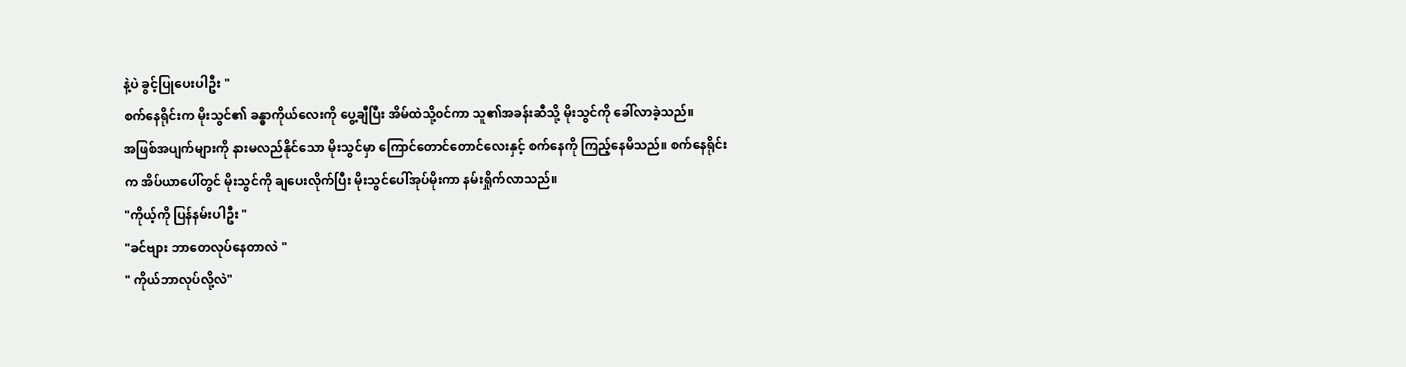နဲ့ပဲ ခွင့်ပြုပေးပါဦး "
စက်နေရိုင်းက မိုးသွင်၏ ခန္ဓာကိုယ်လေးကို ပွေ့ချီပြီး အိမ်ထဲသို့၀င်ကာ သူ၏အခန်းဆီသို့ မိုးသွင်ကို ခေါ်လာခဲ့သည်။
အဖြစ်အပျက်များကို နားမလည်နိုင်သော မိုးသွင်မှာ ကြောင်တောင်တောင်လေးနှင့် စက်နေကို ကြည့်နေမိသည်။ စက်နေရိုင်းက အိပ်ယာပေါ်တွင် မိုးသွင်ကို ချပေးလိုက်ပြီး မိုးသွင်ပေါ်အုပ်မိုးကာ နမ်းရှိုက်လာသည်။
"ကိုယ့်ကို ပြန်နမ်းပါဦး "
"ခင်ဗျား ဘာတေလုပ်နေတာလဲ "
" ကိုယ်ဘာလုပ်လို့လဲ"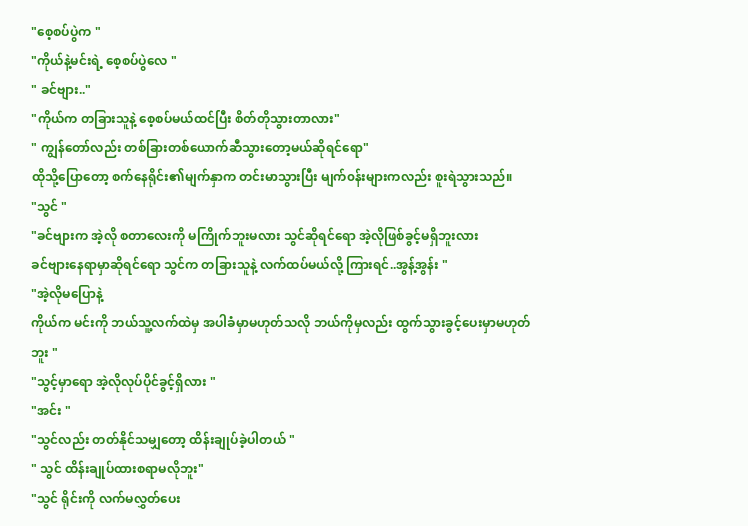"စေ့စပ်ပွဲက "
"ကိုယ်နဲ့မင်းရဲ့ စေ့စပ်ပွဲလေ "
" ခင်ဗျား.."
"ကိုယ်က တခြားသူနဲ့ စေ့စပ်မယ်ထင်ပြီး စိတ်တိုသွားတာလား"
" ကျွန်တော်လည်း တစ်ခြားတစ်ယောက်ဆီသွားတော့မယ်ဆိုရင်ရော"
ထိုသို့ပြောတော့ စက်နေရိုင်း၏မျက်နှာက တင်းမာသွားပြီး မျက်၀န်းများကလည်း စူးရဲသွားသည်။
"သွင် "
"ခင်ဗျားက အဲ့လို စတာလေးကို မကြိုက်ဘူးမလား သွင်ဆိုရင်ရော အဲ့လိုဖြစ်ခွင့်မရှိဘူးလား
ခင်ဗျားနေရာမှာဆိုရင်ရော သွင်က တခြားသူနဲ့ လက်ထပ်မယ်လို့ ကြားရင်..အွန့်အွန်း "
"အဲ့လိုမပြောနဲ့
ကိုယ်က မင်းကို ဘယ်သူ့လက်ထဲမှ အပါခံမှာမဟုတ်သလို ဘယ်ကိုမှလည်း ထွက်သွားခွင့်ပေးမှာမဟုတ်ဘူး "
"သွင့်မှာရော အဲ့လိုလုပ်ပိုင်ခွင့်ရှိလား "
"အင်း "
"သွင်လည်း တတ်နိုင်သမျှတော့ ထိန်းချုပ်ခဲ့ပါတယ် "
" သွင် ထိန်းချုပ်ထားစရာမလိုဘူး"
"သွင် ရိုင်းကို လက်မလွှတ်ပေး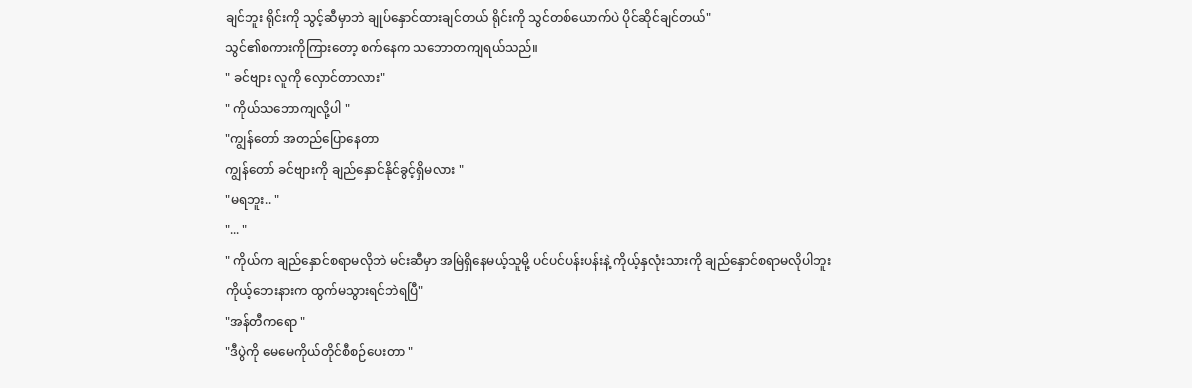ချင်ဘူး ရိုင်းကို သွင့်ဆီမှာဘဲ ချုပ်နှောင်ထားချင်တယ် ရိုင်းကို သွင်တစ်ယောက်ပဲ ပိုင်ဆိုင်ချင်တယ်"
သွင်၏စကားကိုကြားတော့ စက်နေက သဘောတကျရယ်သည်။
" ခင်ဗျား လူကို လှောင်တာလား"
" ကိုယ်သဘောကျလို့ပါ "
"ကျွန်တော် အတည်ပြောနေတာ
ကျွန်တော် ခင်ဗျားကို ချည်နှောင်နိုင်ခွင့်ရှိမလား "
"မရဘူး.. "
"... "
" ကိုယ်က ချည်နှောင်စရာမလိုဘဲ မင်းဆီမှာ အမြဲရှိနေမယ့်သူမို့ ပင်ပင်ပန်းပန်းနဲ့ ကိုယ့်နှလုံးသားကို ချည်နှောင်စရာမလိုပါဘူး
ကိုယ့်ဘေးနားက ထွက်မသွားရင်ဘဲရပြီ"
"အန်တီကရော "
"ဒီပွဲကို မေမေကိုယ်တိုင်စီစဉ်ပေးတာ "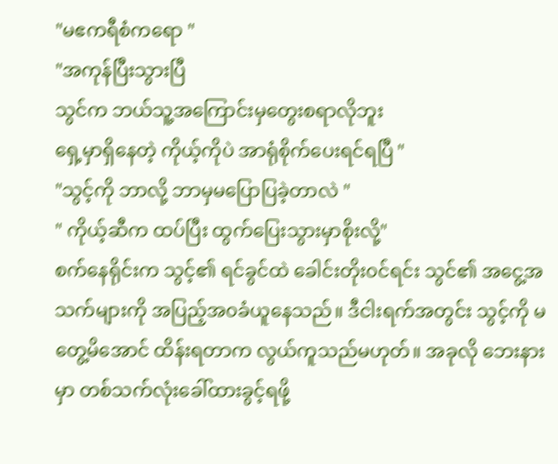"မဧကရီစံကရော "
"အကုန်ပြီးသွားပြီ
သွင်က ဘယ်သူ့အကြောင်းမှတွေးစရာလိုဘူး
ရှေ့မှာရှိနေတဲ့ ကိုယ့်ကိုပဲ အာရုံစိုက်ပေးရင်ရပြီ "
"သွင့်ကို ဘာလို့ ဘာမှမပြောပြခဲ့တာလဲ "
" ကိုယ့်ဆီက ထပ်ပြီး ထွက်ပြေးသွားမှာစိုးလို့"
စက်နေရိုင်းက သွင့်၏ ရင်ခွင်ထဲ ခေါင်းတိုး၀င်ရင်း သွင်၏ အငွေ့အသက်များကို အပြည့်အ၀ခံယူနေသည်။ ဒီငါးရက်အတွင်း သွင့်ကို မတွေ့မိအောင် ထိန်းရတာက လွယ်ကူသည်မဟုတ်။ အခုလို ဘေးနားမှာ တစ်သက်လုံးခေါ်ထားခွင့်ရဖို့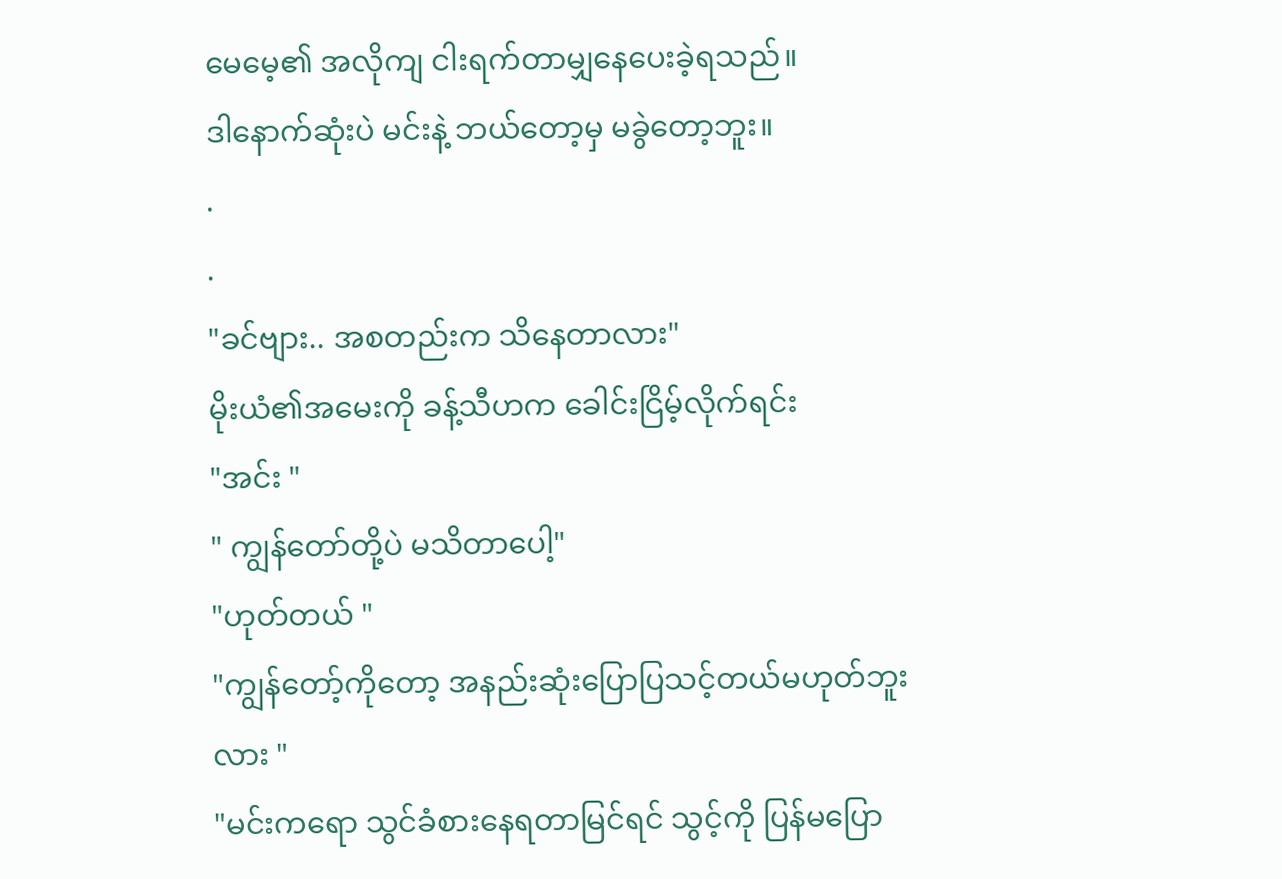မေမေ့၏ အလိုကျ ငါးရက်တာမျှနေပေးခဲ့ရသည်။
ဒါနောက်ဆုံးပဲ မင်းနဲ့ ဘယ်တော့မှ မခွဲတော့ဘူး။
.
.
"ခင်ဗျား.. အစတည်းက သိနေတာလား"
မိုးယံ၏အမေးကို ခန့်သီဟက ခေါင်းငြိမ့်လိုက်ရင်း
"အင်း "
" ကျွန်တော်တို့ပဲ မသိတာပေါ့"
"ဟုတ်တယ် "
"ကျွန်တော့်ကိုတော့ အနည်းဆုံးပြောပြသင့်တယ်မဟုတ်ဘူးလား "
"မင်းကရော သွင်ခံစားနေရတာမြင်ရင် သွင့်ကို ပြန်မပြော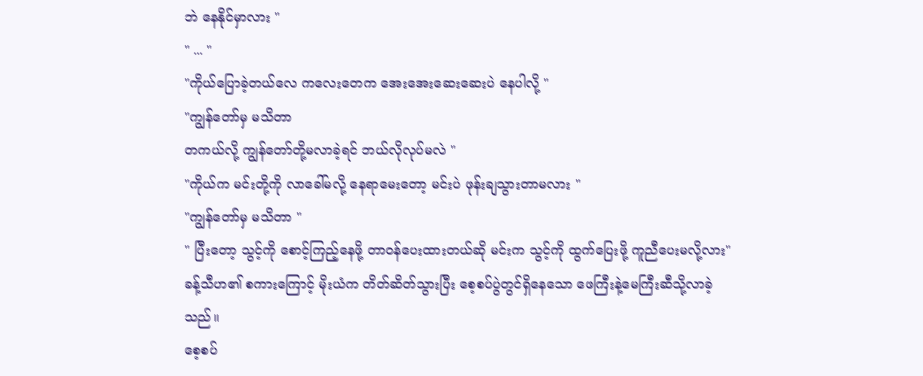ဘဲ နေနိုင်မှာလား "
" ... "
"ကိုယ်ပြောခဲ့တယ်လေ ကလေးတေက အေးအေးဆေးဆေးပဲ နေပါလို့ "
"ကျွန်တော်မှ မသိတာ
တကယ်လို့ ကျွန်တော်တို့မလာခဲ့ရင် ဘယ်လိုလုပ်မလဲ "
"ကိုယ်က မင်းတို့ကို လာခေါ်မလို့ နေရာမေးတော့ မင်းပဲ ဖုန်းချသွားတာမလား "
"ကျွန်တော်မှ မသိတာ "
" ပြီးတော့ သွင့်ကို စောင့်ကြည့်နေဖို့ တာ၀န်ပေးထားတယ်ဆို မင်းက သွင့်ကို ထွက်ပြေးဖို့ ကူညီပေးမလို့လား"
ခန့်သီဟ၏ စကားကြောင့် မိုးယံက တိတ်ဆိတ်သွားပြီး စေ့စပ်ပွဲတွင်ရှိနေသော ဖေကြီးနဲ့မေကြီးဆီသို့လာခဲ့သည်။
စေ့စပ်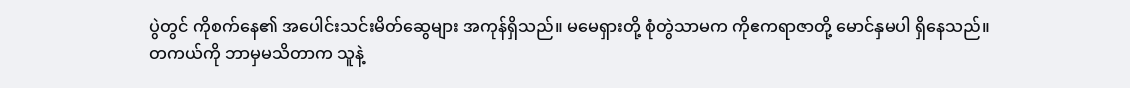ပွဲတွင် ကိုစက်နေ၏ အပေါင်းသင်းမိတ်ဆွေများ အကုန်ရှိသည်။ မမေရှားတို့ စုံတွဲသာမက ကိုဧကရာဇာတို့ မောင်နှမပါ ရှိနေသည်။
တကယ်ကို ဘာမှမသိတာက သူနဲ့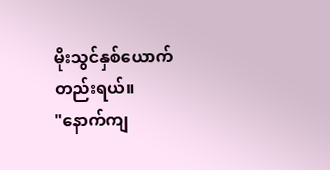မိုးသွင်နှစ်ယောက်တည်းရယ်။
"နောက်ကျ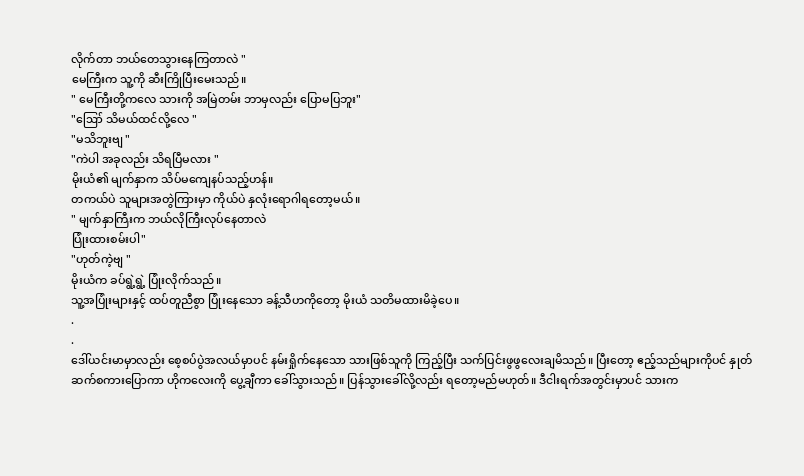လိုက်တာ ဘယ်တေသွားနေကြတာလဲ "
မေကြီးက သူ့ကို ဆီးကြိုပြီးမေးသည်။
" မေကြီးတို့ကလေ သားကို အမြဲတမ်း ဘာမှလည်း ပြောမပြဘူး"
"ဪ သိမယ်ထင်လို့လေ "
"မသိဘူးဗျ "
"ကဲပါ အခုလည်း သိရပြီမလား "
မိုးယံ၏ မျက်နှာက သိပ်မကျေနပ်သည့်ဟန်။
တကယ်ပဲ သူများအတွဲကြားမှာ ကိုယ်ပဲ နှလုံးရောဂါရတော့မယ်။
" မျက်နှာကြီးက ဘယ်လိုကြီးလုပ်နေတာလဲ
ပြုံးထားစမ်းပါ"
"ဟုတ်ကဲ့ဗျ "
မိုးယံက ခပ်ရွဲ့ရွဲ့ ပြုံးလိုက်သည်။
သူ့အပြုံးများနှင့် ထပ်တူညီစွာ ပြုံးနေသော ခန့်သီဟကိုတော့ မိုးယံ သတိမထားမိခဲ့ပေ။
.
.
ဒေါ်ယင်းမာမှာလည်း စေ့စပ်ပွဲအလယ်မှာပင် နမ်းရှိုက်နေသော သားဖြစ်သူကို ကြည့်ပြီး သက်ပြင်းဖွဖွလေးချမိသည်။ ပြီးတော့ ဧည့်သည်များကိုပင် နှုတ်ဆက်စကားပြောကာ ဟိုကလေးကို ပွေ့ချီကာ ခေါ်သွားသည်။ ပြန်သွားခေါ်လို့လည်း ရတော့မည်မဟုတ်။ ဒီငါးရက်အတွင်းမှာပင် သားက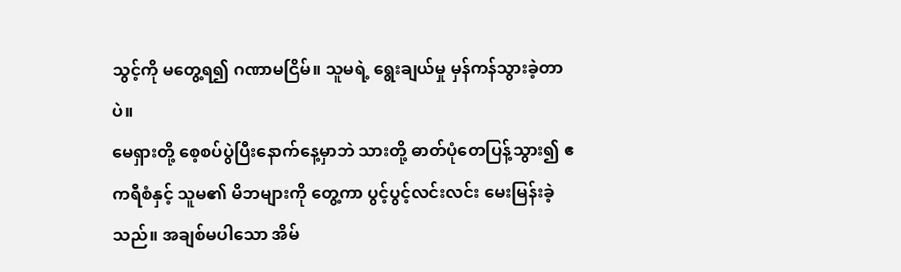သွင့်ကို မတွေ့ရ၍ ဂဏာမငြိမ်။ သူမရဲ့ ရွေးချယ်မှု မှန်ကန်သွားခဲ့တာပဲ။
မေရှားတို့ စေ့စပ်ပွဲပြီးနောက်နေ့မှာဘဲ သားတို့ ဓာတ်ပုံတေပြန့်သွား၍ ဧကရီစံနှင့် သူမ၏ မိဘများကို တွေ့ကာ ပွင့်ပွင့်လင်းလင်း မေးမြန်းခဲ့သည်။ အချစ်မပါသော အိမ်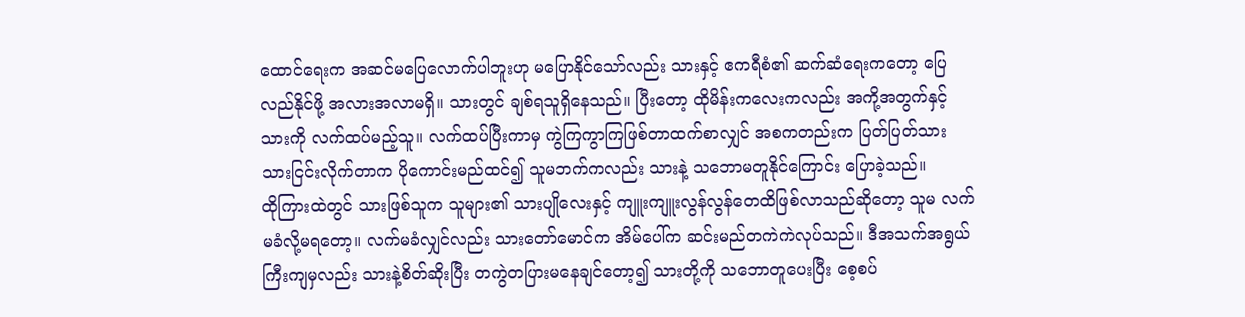ထောင်ရေးက အဆင်မပြေလောက်ပါဘူးဟု မပြောနိုင်သော်လည်း သားနှင့် ဧကရီစံ၏ ဆက်ဆံရေးကတော့ ပြေလည်နိုင်ဖို့ အလားအလာမရှိ။ သားတွင် ချစ်ရသူရှိနေသည်။ ပြီးတော့ ထိုမိန်းကလေးကလည်း အကို့အတွက်နှင့် သားကို လက်ထပ်မည့်သူ။ လက်ထပ်ပြီးကာမှ ကွဲကြကွာကြဖြစ်တာထက်စာလျှင် အစကတည်းက ပြတ်ပြတ်သားသားငြင်းလိုက်တာက ပိုကောင်းမည်ထင်၍ သူမဘက်ကလည်း သားနဲ့ သဘောမတူနိုင်ကြောင်း ပြောခဲ့သည်။
ထိုကြားထဲတွင် သားဖြစ်သူက သူများ၏ သားပျိုလေးနှင့် ကျူးကျူးလွန်လွန်တေထိဖြစ်လာသည်ဆိုတော့ သူမ လက်မခံလို့မရတော့။ လက်မခံလျှင်လည်း သားတော်မောင်က အိမ်ပေါ်က ဆင်းမည်တကဲကဲလုပ်သည်။ ဒီအသက်အရွယ်ကြီးကျမှလည်း သားနဲ့စိတ်ဆိုးပြီး တကွဲတပြားမနေချင်တော့၍ သားတို့ကို သဘောတူပေးပြီး စေ့စပ်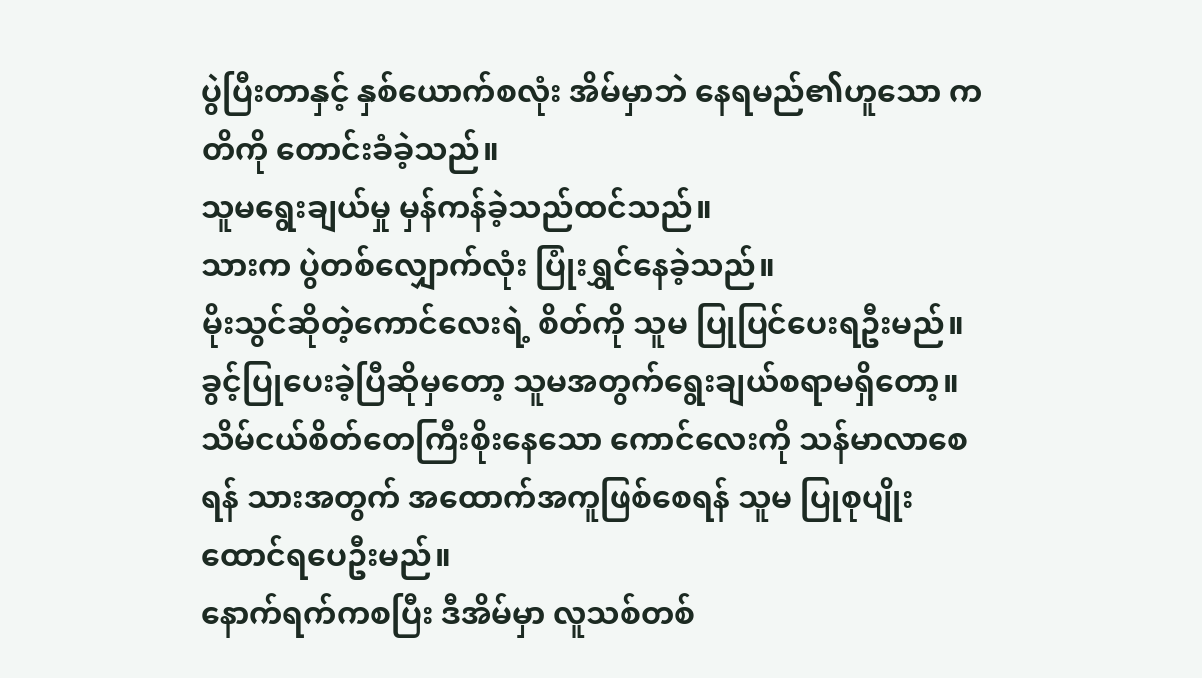ပွဲပြီးတာနှင့် နှစ်ယောက်စလုံး အိမ်မှာဘဲ နေရမည်၏ဟူသော ကတိကို တောင်းခံခဲ့သည်။
သူမရွေးချယ်မှု မှန်ကန်ခဲ့သည်ထင်သည်။
သားက ပွဲတစ်လျှောက်လုံး ပြုံးရွှင်နေခဲ့သည်။
မိုးသွင်ဆိုတဲ့ကောင်လေးရဲ့ စိတ်ကို သူမ ပြုပြင်ပေးရဦးမည်။ ခွင့်ပြုပေးခဲ့ပြီဆိုမှတော့ သူမအတွက်ရွေးချယ်စရာမရှိတော့။ သိမ်ငယ်စိတ်တေကြီးစိုးနေသော ကောင်လေးကို သန်မာလာစေရန် သားအတွက် အထောက်အကူဖြစ်စေရန် သူမ ပြုစုပျိုးထောင်ရပေဦးမည်။
နောက်ရက်ကစပြီး ဒီအိမ်မှာ လူသစ်တစ်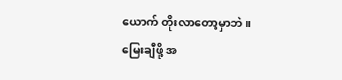ယောက် တိုးလာတော့မှာဘဲ။
မြေးချီဖို့ အ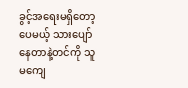ခွင့်အရေးမရှိတော့ပေမယ့် သားပျော်နေတာနဲ့တင်ကို သူမကျေ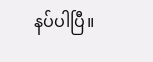နပ်ပါပြီ။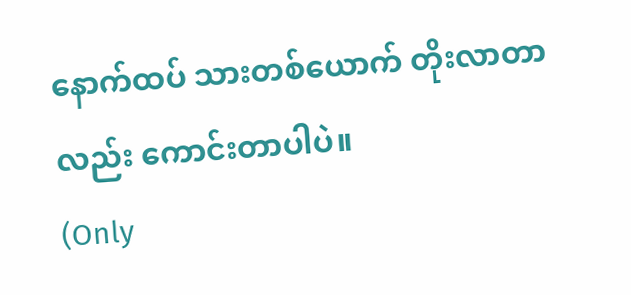နောက်ထပ် သားတစ်ယောက် တိုးလာတာလည်း ကောင်းတာပါပဲ။
(Only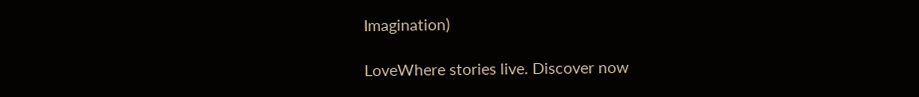Imagination)

LoveWhere stories live. Discover now